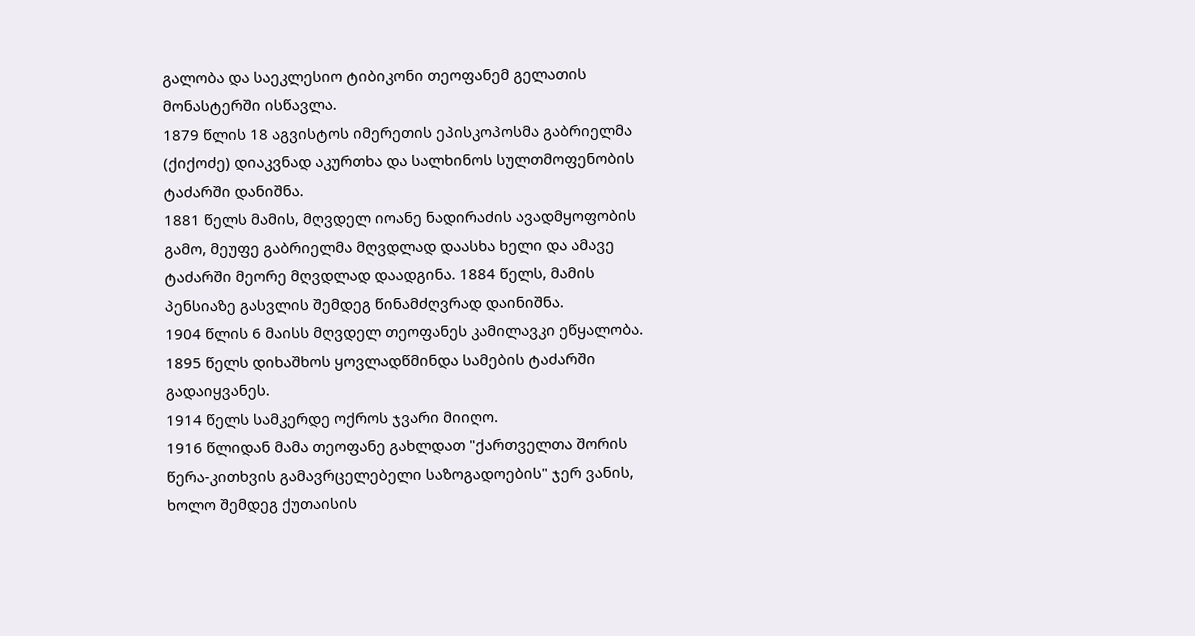გალობა და საეკლესიო ტიბიკონი თეოფანემ გელათის მონასტერში ისწავლა.
1879 წლის 18 აგვისტოს იმერეთის ეპისკოპოსმა გაბრიელმა (ქიქოძე) დიაკვნად აკურთხა და სალხინოს სულთმოფენობის ტაძარში დანიშნა.
1881 წელს მამის, მღვდელ იოანე ნადირაძის ავადმყოფობის გამო, მეუფე გაბრიელმა მღვდლად დაასხა ხელი და ამავე ტაძარში მეორე მღვდლად დაადგინა. 1884 წელს, მამის პენსიაზე გასვლის შემდეგ წინამძღვრად დაინიშნა.
1904 წლის 6 მაისს მღვდელ თეოფანეს კამილავკი ეწყალობა.
1895 წელს დიხაშხოს ყოვლადწმინდა სამების ტაძარში გადაიყვანეს.
1914 წელს სამკერდე ოქროს ჯვარი მიიღო.
1916 წლიდან მამა თეოფანე გახლდათ "ქართველთა შორის წერა-კითხვის გამავრცელებელი საზოგადოების" ჯერ ვანის, ხოლო შემდეგ ქუთაისის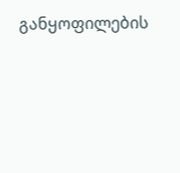განყოფილების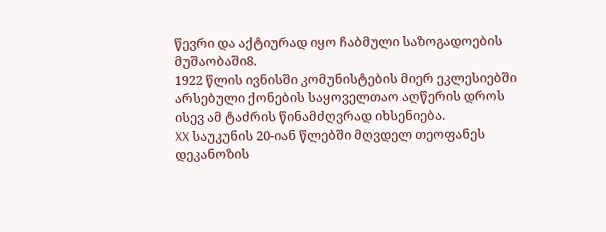წევრი და აქტიურად იყო ჩაბმული საზოგადოების მუშაობაში8.
1922 წლის ივნისში კომუნისტების მიერ ეკლესიებში არსებული ქონების საყოველთაო აღწერის დროს ისევ ამ ტაძრის წინამძღვრად იხსენიება.
XX საუკუნის 20-იან წლებში მღვდელ თეოფანეს დეკანოზის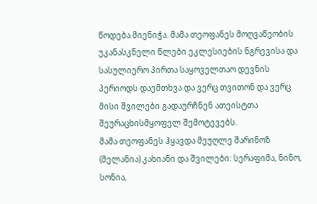წოდება მიენიჭა. მამა თეოფანეს მოღვაწეობის უკანასკნელი წლები ეკლესიების ნგრევისა და სასულიერო პირთა საყოველთაო დევნის პერიოდს დაემთხვა და ვერც თვითონ და ვერც მისი შვილები გადაურჩნენ ათეისტთა შეურაცხისმყოფელ შემოტევებს.
მამა თეოფანეს ჰყავდა მეუღლე შარინოზ (მელანია) კახიანი და შვილები: სერაფიმა, ნინო, სონია,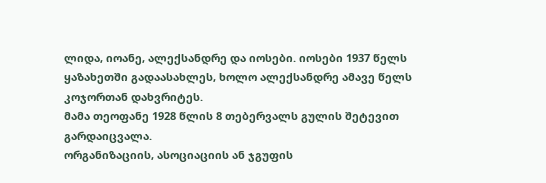ლიდა, იოანე, ალექსანდრე და იოსები. იოსები 1937 წელს ყაზახეთში გადაასახლეს, ხოლო ალექსანდრე ამავე წელს კოჯორთან დახვრიტეს.
მამა თეოფანე 1928 წლის 8 თებერვალს გულის შეტევით გარდაიცვალა.
ორგანიზაციის, ასოციაციის ან ჯგუფის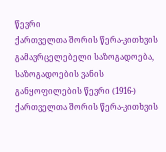წევრი
ქართველთა შორის წერა-კითხვის გამავრცელებელი საზოგადოება, საზოგადოების ვანის განყოფილების წევრი (1916-)
ქართველთა შორის წერა-კითხვის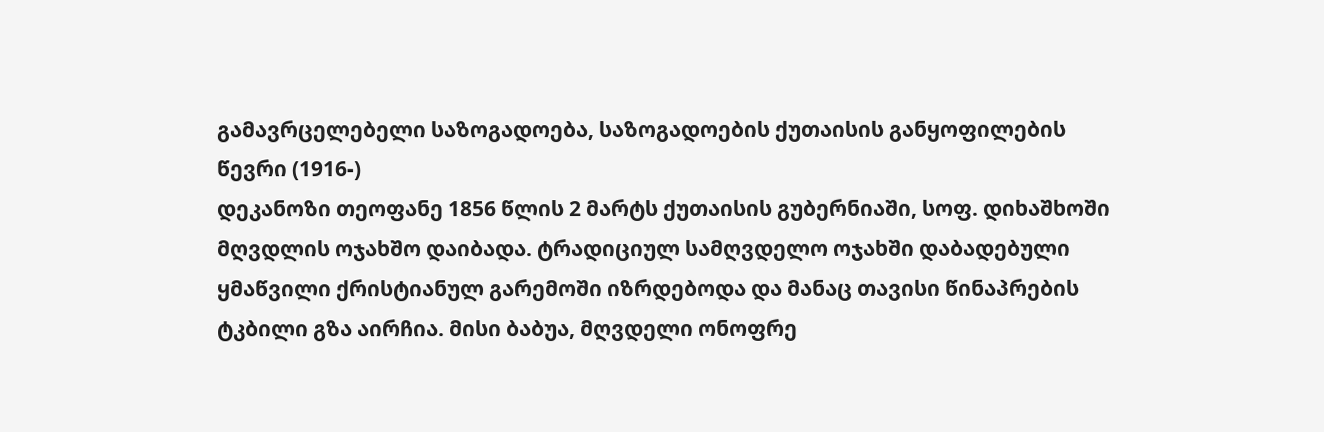გამავრცელებელი საზოგადოება, საზოგადოების ქუთაისის განყოფილების წევრი (1916-)
დეკანოზი თეოფანე 1856 წლის 2 მარტს ქუთაისის გუბერნიაში, სოფ. დიხაშხოში მღვდლის ოჯახშო დაიბადა. ტრადიციულ სამღვდელო ოჯახში დაბადებული ყმაწვილი ქრისტიანულ გარემოში იზრდებოდა და მანაც თავისი წინაპრების ტკბილი გზა აირჩია. მისი ბაბუა, მღვდელი ონოფრე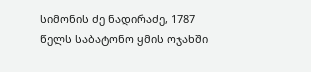სიმონის ძე ნადირაძე, 1787 წელს საბატონო ყმის ოჯახში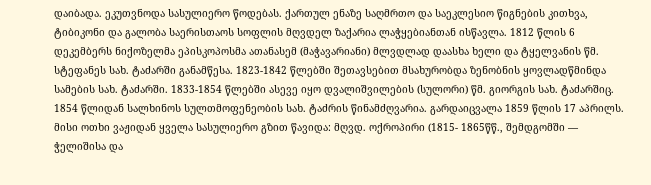დაიბადა. ეკუთვნოდა სასულიერო წოდებას. ქართულ ენაზე საღმრთო და საეკლესიო წიგნების კითხვა, ტიბიკონი და გალობა საერისთაოს სოფლის მღვდელ ზაქარია ლაჭყებიანთან ისწავლა. 1812 წლის 6 დეკემბერს ნიქოზელმა ეპისკოპოსმა ათანასემ (მაჭავარიანი) მლვდლად დაასხა ხელი და ტყელვანის წმ. სტეფანეს სახ. ტაძარში განამწესა. 1823-1842 წლებში შეთავსებით მსახურობდა ზენობნის ყოვლადწმინდა სამების სახ. ტაძარში. 1833-1854 წლებში ასევე იყო დვალიშვილების (სულორი) წმ. გიორგის სახ. ტაძარშიც. 1854 წლიდან სალხინოს სულთმოფენეობის სახ. ტაძრის წინამძღვარია. გარდაიცვალა 1859 წლის 17 აპრილს. მისი ოთხი ვაჟიდან ყველა სასულიერო გზით წავიდა: მღვდ. ოქროპირი (1815- 1865წწ., შემდგომში –– ჭელიშისა და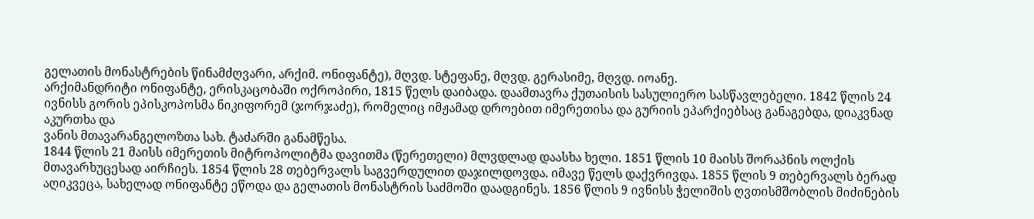გელათის მონასტრების წინამძღვარი, არქიმ. ონიფანტე), მღვდ. სტეფანე, მღვდ. გერასიმე, მღვდ. იოანე.
არქიმანდრიტი ონიფანტე, ერისკაცობაში ოქროპირი, 1815 წელს დაიბადა. დაამთავრა ქუთაისის სასულიერო სასწავლებელი. 1842 წლის 24 ივნისს გორის ეპისკოპოსმა ნიკიფორემ (ჯორჯაძე), რომელიც იმჟამად დროებით იმერეთისა და გურიის ეპარქიებსაც განაგებდა, დიაკვნად აკურთხა და
ვანის მთავარანგელოზთა სახ. ტაძარში განამწესა.
1844 წლის 21 მაისს იმერეთის მიტროპოლიტმა დავითმა (წერეთელი) მლვდლად დაასხა ხელი. 1851 წლის 10 მაისს შორაპნის ოლქის მთავარხუცესად აირჩიეს. 1854 წლის 28 თებერვალს საგვერდულით დაჯილდოვდა. იმავე წელს დაქვრივდა. 1855 წლის 9 თებერვალს ბერად აღიკვეცა, სახელად ონიფანტე ეწოდა და გელათის მონასტრის საძმოში დაადგინეს. 1856 წლის 9 ივნისს ჭელიშის ღვთისმშობლის მიძინების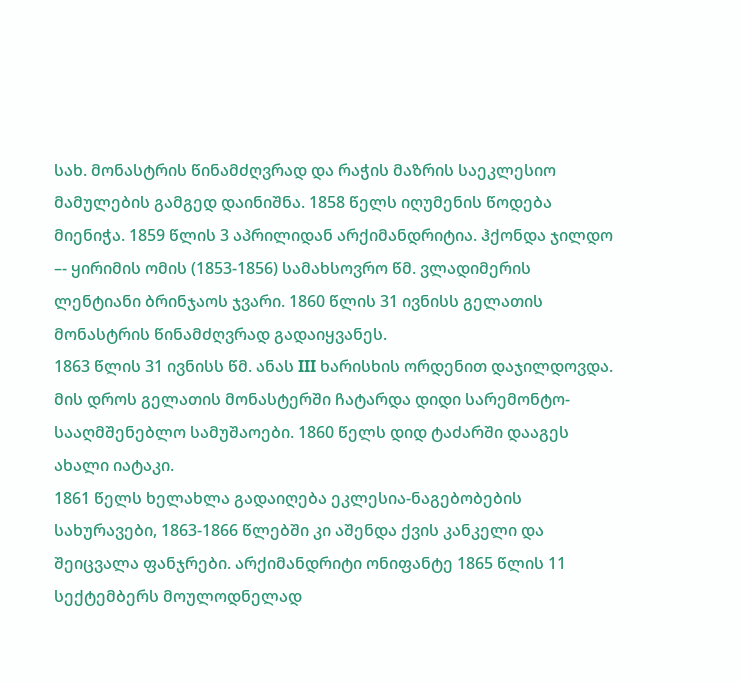სახ. მონასტრის წინამძღვრად და რაჭის მაზრის საეკლესიო მამულების გამგედ დაინიშნა. 1858 წელს იღუმენის წოდება მიენიჭა. 1859 წლის 3 აპრილიდან არქიმანდრიტია. ჰქონდა ჯილდო –- ყირიმის ომის (1853-1856) სამახსოვრო წმ. ვლადიმერის ლენტიანი ბრინჯაოს ჯვარი. 1860 წლის 31 ივნისს გელათის მონასტრის წინამძღვრად გადაიყვანეს.
1863 წლის 31 ივნისს წმ. ანას III ხარისხის ორდენით დაჯილდოვდა. მის დროს გელათის მონასტერში ჩატარდა დიდი სარემონტო-სააღმშენებლო სამუშაოები. 1860 წელს დიდ ტაძარში დააგეს ახალი იატაკი.
1861 წელს ხელახლა გადაიღება ეკლესია-ნაგებობების სახურავები, 1863-1866 წლებში კი აშენდა ქვის კანკელი და შეიცვალა ფანჯრები. არქიმანდრიტი ონიფანტე 1865 წლის 11 სექტემბერს მოულოდნელად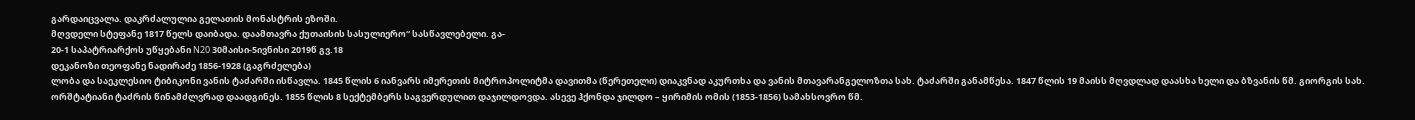გარდაიცვალა. დაკრძალულია გელათის მონასტრის ეზოში.
მღვდელი სტეფანე 1817 წელს დაიბადა. დაამთავრა ქუთაისის სასულიერო“ სასწავლებელი. გა-
20-1 საპატრიარქოს უწყებანი N20 30მაისი-5ივნისი 2019წ გვ.18
დეკანოზი თეოფანე ნადირაძე 1856-1928 (გაგრძელება)
ლობა და საეკლესიო ტიბიკონი ვანის ტაძარში ისწავლა. 1845 წლის 6 იანვარს იმერეთის მიტროპოლიტმა დავითმა (წერეთელი) დიაკვნად აკურთხა და ვანის მთავარანგელოზთა სახ. ტაძარში განამწესა. 1847 წლის 19 მაისს მღვდლად დაასხა ხელი და ბზვანის წმ. გიორგის სახ. ორშტატიანი ტაძრის წინამძლვრად დაადგინეს. 1855 წლის 8 სექტემბერს საგვერდულით დაჯილდოვდა. ასევე ჰქონდა ჯილდო – ყირიმის ომის (1853-1856) სამახსოვრო წმ.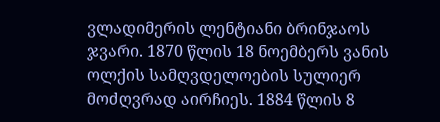ვლადიმერის ლენტიანი ბრინჯაოს ჯვარი. 1870 წლის 18 ნოემბერს ვანის ოლქის სამღვდელოების სულიერ მოძღვრად აირჩიეს. 1884 წლის 8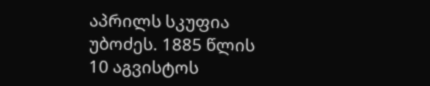აპრილს სკუფია უბოძეს. 1885 წლის
10 აგვისტოს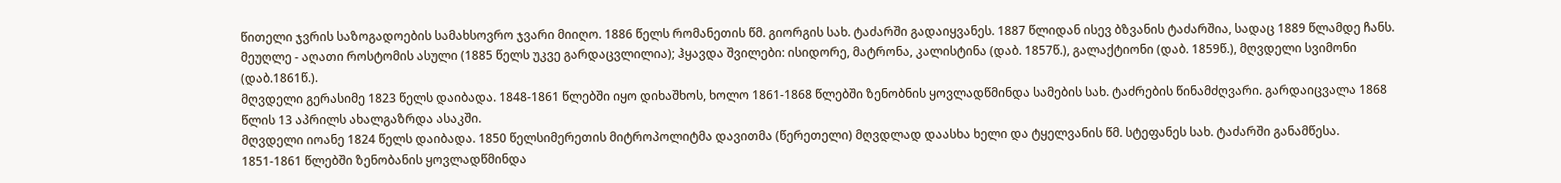წითელი ჯვრის საზოგადოების სამახსოვრო ჯვარი მიიღო. 1886 წელს რომანეთის წმ. გიორგის სახ. ტაძარში გადაიყვანეს. 1887 წლიდან ისევ ბზვანის ტაძარშია, სადაც 1889 წლამდე ჩანს. მეუღლე - აღათი როსტომის ასული (1885 წელს უკვე გარდაცვლილია); ჰყავდა შვილები: ისიდორე, მატრონა, კალისტინა (დაბ. 1857წ.), გალაქტიონი (დაბ. 1859წ.), მღვდელი სვიმონი (დაბ.1861წ.).
მღვდელი გერასიმე 1823 წელს დაიბადა. 1848-1861 წლებში იყო დიხაშხოს, ხოლო 1861-1868 წლებში ზენობნის ყოვლადწმინდა სამების სახ. ტაძრების წინამძღვარი. გარდაიცვალა 1868 წლის 13 აპრილს ახალგაზრდა ასაკში.
მღვდელი იოანე 1824 წელს დაიბადა. 1850 წელსიმერეთის მიტროპოლიტმა დავითმა (წერეთელი) მღვდლად დაასხა ხელი და ტყელვანის წმ. სტეფანეს სახ. ტაძარში განამწესა.
1851-1861 წლებში ზენობანის ყოვლადწმინდა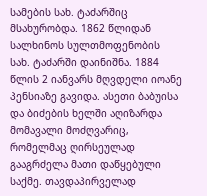სამების სახ. ტაძარშიც მსახურობდა. 1862 წლიდან სალხინოს სულთმოფენობის სახ. ტაძარში დაინიშნა. 1884 წლის 2 იანვარს მღვდელი იოანე პენსიაზე გავიდა. ასეთი ბაბუისა და ბიძების ხელში აღიზარდა მომავალი მოძღვარიც, რომელმაც ღირსეულად გააგრძელა მათი დაწყებული საქმე. თავდაპირველად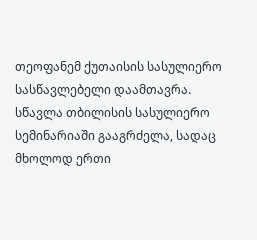თეოფანემ ქუთაისის სასულიერო სასწავლებელი დაამთავრა. სწავლა თბილისის სასულიერო სემინარიაში გააგრძელა, სადაც მხოლოდ ერთი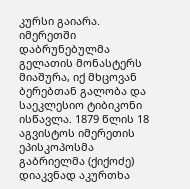კურსი გაიარა. იმერეთში დაბრუნებულმა გელათის მონასტერს მიაშურა, იქ მხცოვან ბერებთან გალობა და საეკლესიო ტიბიკონი ისწავლა. 1879 წლის 18 აგვისტოს იმერეთის ეპისკოპოსმა გაბრიელმა (ქიქოძე) დიაკვნად აკურთხა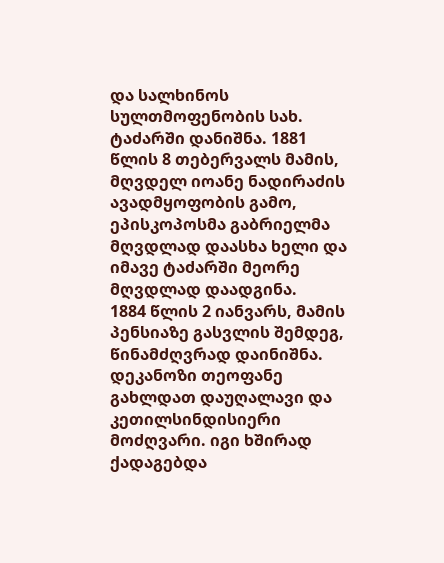და სალხინოს სულთმოფენობის სახ. ტაძარში დანიშნა. 1881 წლის 8 თებერვალს მამის, მღვდელ იოანე ნადირაძის ავადმყოფობის გამო, ეპისკოპოსმა გაბრიელმა მღვდლად დაასხა ხელი და იმავე ტაძარში მეორე მღვდლად დაადგინა.
1884 წლის 2 იანვარს, მამის პენსიაზე გასვლის შემდეგ, წინამძღვრად დაინიშნა.
დეკანოზი თეოფანე გახლდათ დაუღალავი და კეთილსინდისიერი მოძღვარი. იგი ხშირად ქადაგებდა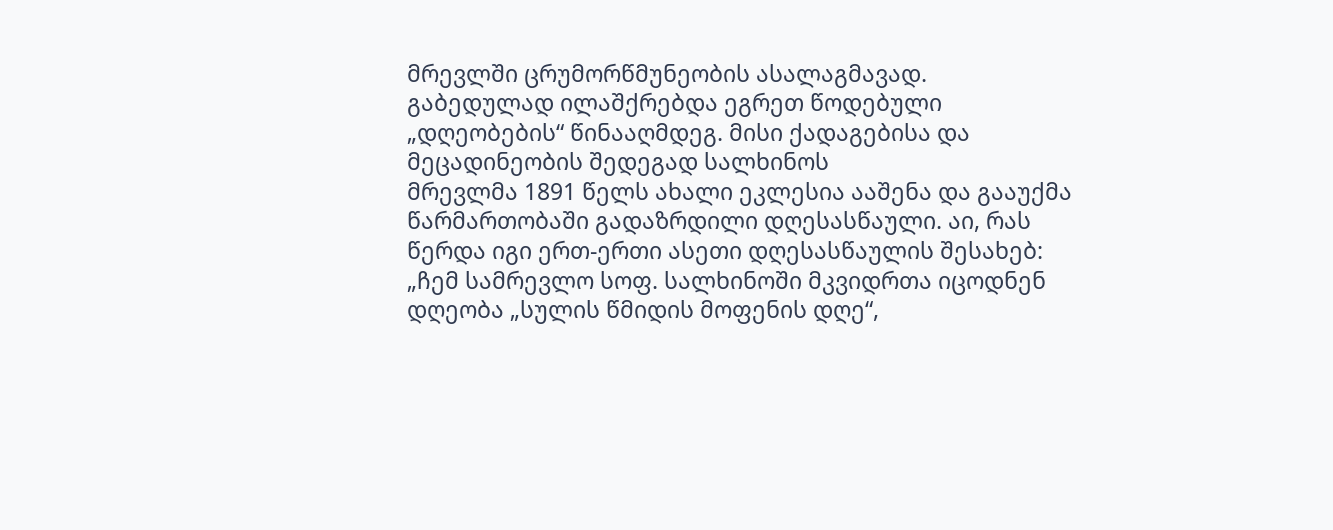მრევლში ცრუმორწმუნეობის ასალაგმავად. გაბედულად ილაშქრებდა ეგრეთ წოდებული „დღეობების“ წინააღმდეგ. მისი ქადაგებისა და მეცადინეობის შედეგად სალხინოს
მრევლმა 1891 წელს ახალი ეკლესია ააშენა და გააუქმა წარმართობაში გადაზრდილი დღესასწაული. აი, რას წერდა იგი ერთ-ერთი ასეთი დღესასწაულის შესახებ: „ჩემ სამრევლო სოფ. სალხინოში მკვიდრთა იცოდნენ დღეობა „სულის წმიდის მოფენის დღე“,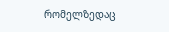რომელზედაც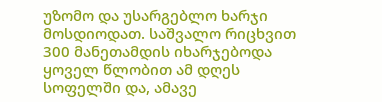უზომო და უსარგებლო ხარჯი მოსდიოდათ. საშვალო რიცხვით 300 მანეთამდის იხარჯებოდა ყოველ წლობით ამ დღეს სოფელში და, ამავე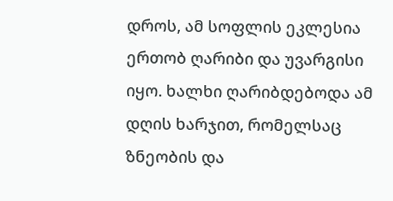დროს, ამ სოფლის ეკლესია ერთობ ღარიბი და უვარგისი
იყო. ხალხი ღარიბდებოდა ამ დღის ხარჯით, რომელსაც ზნეობის და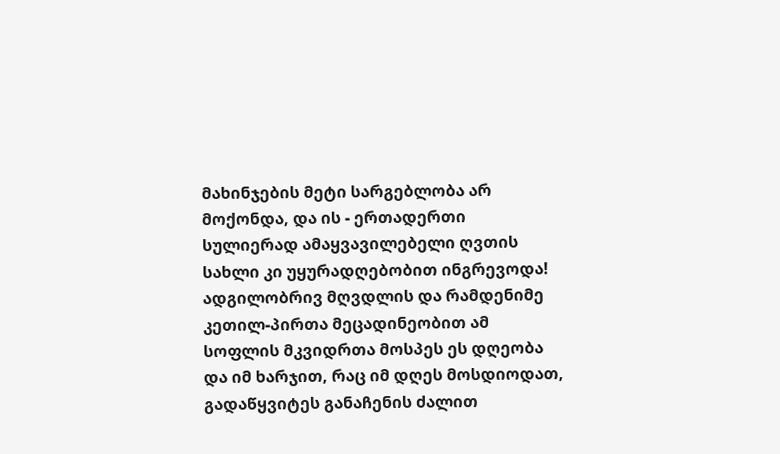მახინჯების მეტი სარგებლობა არ მოქონდა, და ის - ერთადერთი სულიერად ამაყვავილებელი ღვთის სახლი კი უყურადღებობით ინგრევოდა! ადგილობრივ მღვდლის და რამდენიმე კეთილ-პირთა მეცადინეობით ამ სოფლის მკვიდრთა მოსპეს ეს დღეობა და იმ ხარჯით, რაც იმ დღეს მოსდიოდათ, გადაწყვიტეს განაჩენის ძალით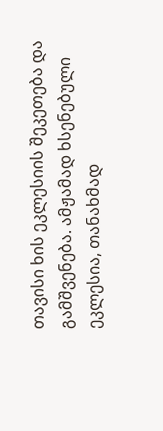თავისი ხის ეკლესიის შეკეთება და გამშვენება. ამჟამად ხსენებული ეკლესია, თანახმად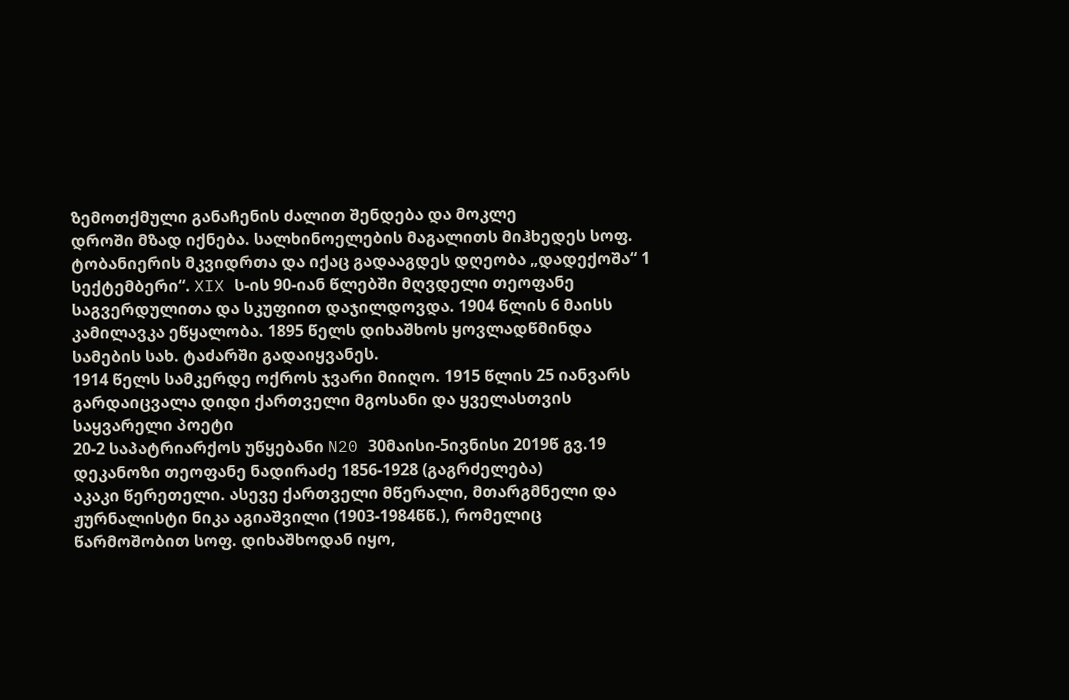ზემოთქმული განაჩენის ძალით შენდება და მოკლე
დროში მზად იქნება. სალხინოელების მაგალითს მიჰხედეს სოფ. ტობანიერის მკვიდრთა და იქაც გადააგდეს დღეობა „დადექოშა“ 1 სექტემბერი“. XIX ს-ის 90-იან წლებში მღვდელი თეოფანე საგვერდულითა და სკუფიით დაჯილდოვდა. 1904 წლის 6 მაისს კამილავკა ეწყალობა. 1895 წელს დიხაშხოს ყოვლადწმინდა სამების სახ. ტაძარში გადაიყვანეს.
1914 წელს სამკერდე ოქროს ჯვარი მიიღო. 1915 წლის 25 იანვარს გარდაიცვალა დიდი ქართველი მგოსანი და ყველასთვის საყვარელი პოეტი
20-2 საპატრიარქოს უწყებანი N20 30მაისი-5ივნისი 2019წ გვ.19
დეკანოზი თეოფანე ნადირაძე 1856-1928 (გაგრძელება)
აკაკი წერეთელი. ასევე ქართველი მწერალი, მთარგმნელი და ჟურნალისტი ნიკა აგიაშვილი (1903-1984წწ.), რომელიც წარმოშობით სოფ. დიხაშხოდან იყო,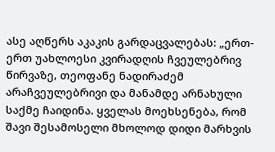ასე აღწერს აკაკის გარდაცვალებას: „ერთ-ერთ უახლოესი კვირადღის ჩვეულებრივ წირვაზე, თეოფანე ნადირაძემ არაჩვეულებრივი და მანამდე არნახული საქმე ჩაიდინა. ყველას მოეხსენება, რომ შავი შესამოსელი მხოლოდ დიდი მარხვის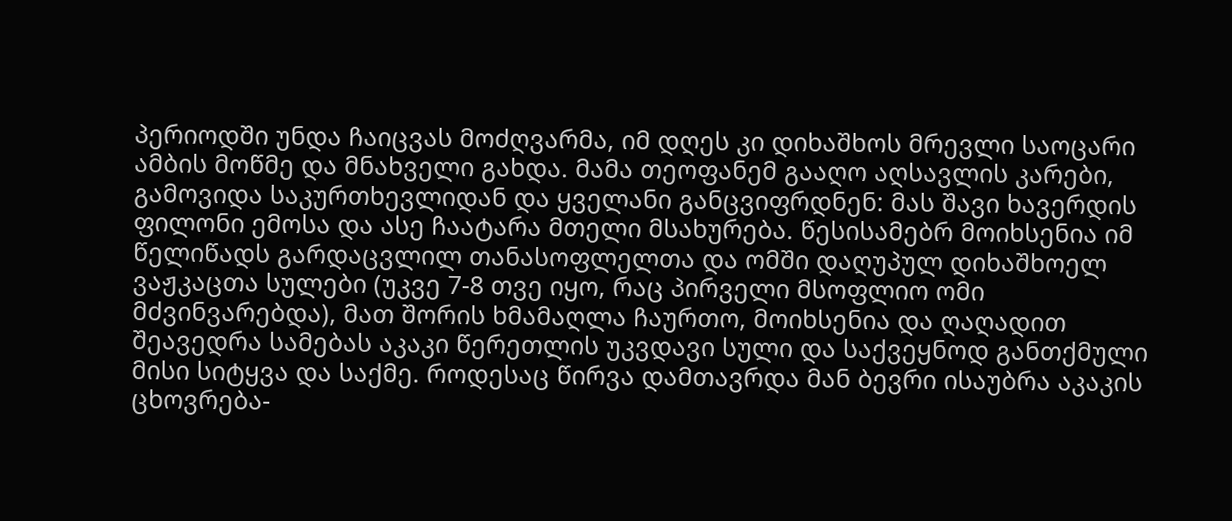პერიოდში უნდა ჩაიცვას მოძღვარმა, იმ დღეს კი დიხაშხოს მრევლი საოცარი ამბის მოწმე და მნახველი გახდა. მამა თეოფანემ გააღო აღსავლის კარები, გამოვიდა საკურთხევლიდან და ყველანი განცვიფრდნენ: მას შავი ხავერდის ფილონი ემოსა და ასე ჩაატარა მთელი მსახურება. წესისამებრ მოიხსენია იმ წელიწადს გარდაცვლილ თანასოფლელთა და ომში დაღუპულ დიხაშხოელ ვაჟკაცთა სულები (უკვე 7-8 თვე იყო, რაც პირველი მსოფლიო ომი მძვინვარებდა), მათ შორის ხმამაღლა ჩაურთო, მოიხსენია და ღაღადით შეავედრა სამებას აკაკი წერეთლის უკვდავი სული და საქვეყნოდ განთქმული მისი სიტყვა და საქმე. როდესაც წირვა დამთავრდა მან ბევრი ისაუბრა აკაკის ცხოვრება-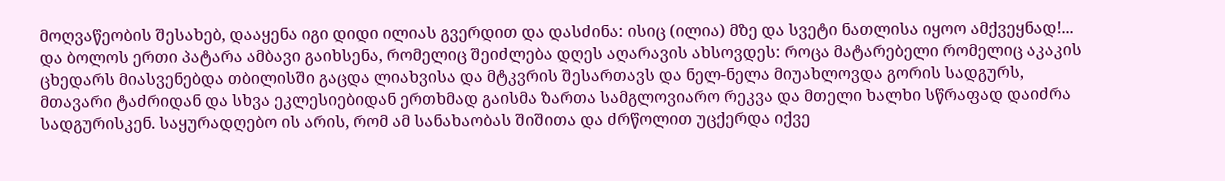მოღვაწეობის შესახებ, დააყენა იგი დიდი ილიას გვერდით და დასძინა: ისიც (ილია) მზე და სვეტი ნათლისა იყოო ამქვეყნად!... და ბოლოს ერთი პატარა ამბავი გაიხსენა, რომელიც შეიძლება დღეს აღარავის ახსოვდეს: როცა მატარებელი რომელიც აკაკის ცხედარს მიასვენებდა თბილისში გაცდა ლიახვისა და მტკვრის შესართავს და ნელ-ნელა მიუახლოვდა გორის სადგურს, მთავარი ტაძრიდან და სხვა ეკლესიებიდან ერთხმად გაისმა ზართა სამგლოვიარო რეკვა და მთელი ხალხი სწრაფად დაიძრა სადგურისკენ. საყურადღებო ის არის, რომ ამ სანახაობას შიშითა და ძრწოლით უცქერდა იქვე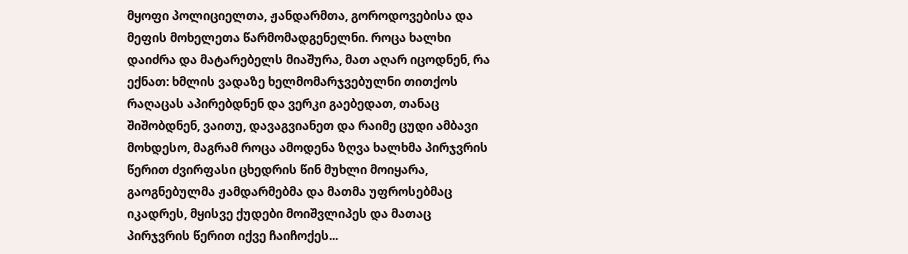მყოფი პოლიციელთა, ჟანდარმთა, გოროდოვებისა და მეფის მოხელეთა წარმომადგენელნი. როცა ხალხი დაიძრა და მატარებელს მიაშურა, მათ აღარ იცოდნენ, რა ექნათ: ხმლის ვადაზე ხელმომარჯვებულნი თითქოს რაღაცას აპირებდნენ და ვერკი გაებედათ, თანაც შიშობდნენ, ვაითუ, დავაგვიანეთ და რაიმე ცუდი ამბავი მოხდესო, მაგრამ როცა ამოდენა ზღვა ხალხმა პირჯვრის წერით ძვირფასი ცხედრის წინ მუხლი მოიყარა, გაოგნებულმა ჟამდარმებმა და მათმა უფროსებმაც იკადრეს, მყისვე ქუდები მოიშვლიპეს და მათაც პირჯვრის წერით იქვე ჩაიჩოქეს...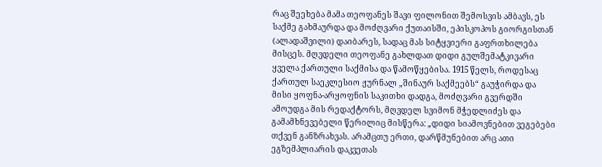რაც შეეხება მამა თეოფანეს შავი ფილონით შემოსვის ამბავს, ეს საქმე გახმაურდა და მოძღვარი ქუთაისში, ეპისკოპოს გიორგისთან (ალადაშვილი) დაიბარეს, სადაც მას სიტყვიერი გაფრთხილება მისცეს. მღვდელი თეოფანე გახლდათ დიდი გულშემატკივარი ყველა ქართული საქმისა და წამოწყებისა. 1915 წელს, როდესაც ქართულ საეკლესიო ჟურნალ „შინაურ საქმეებს“ გაუჭირდა და მისი ყოფნა-არყოფნის საკითხი დადგა, მოძღვარი გვერდში ამოუდგა მის რედაქტორს, მღვდელ სვიმონ მჭედლიძეს და გამამხნევებელი წერილიც მისწერა: „დიდი სიამოვნებით ვეგებები თქვენ განზრახვას. არამცთუ ერთი, დარწმუნებით არც ათი ეგზემპლიარის დაკვეთას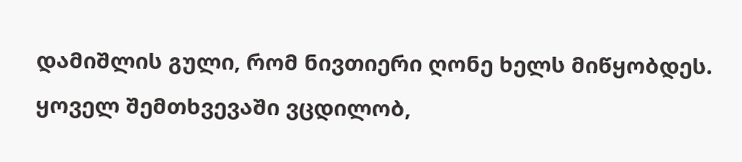დამიშლის გული, რომ ნივთიერი ღონე ხელს მიწყობდეს. ყოველ შემთხვევაში ვცდილობ,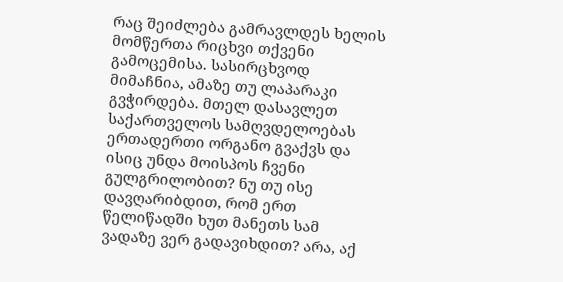რაც შეიძლება გამრავლდეს ხელის მომწერთა რიცხვი თქვენი გამოცემისა. სასირცხვოდ მიმაჩნია, ამაზე თუ ლაპარაკი გვჭირდება. მთელ დასავლეთ საქართველოს სამღვდელოებას ერთადერთი ორგანო გვაქვს და ისიც უნდა მოისპოს ჩვენი გულგრილობით? ნუ თუ ისე დავღარიბდით, რომ ერთ წელიწადში ხუთ მანეთს სამ ვადაზე ვერ გადავიხდით? არა, აქ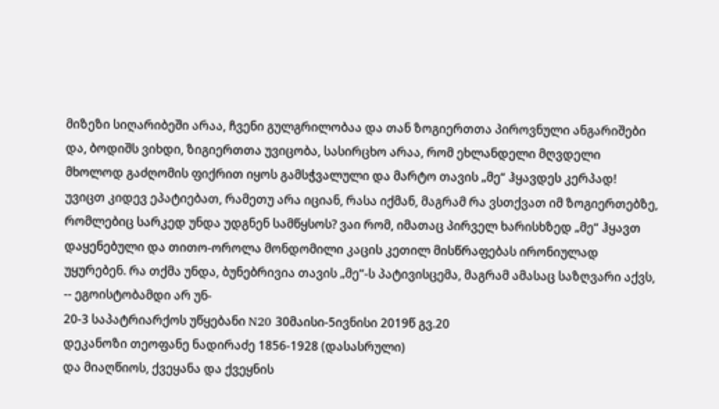მიზეზი სიღარიბეში არაა, ჩვენი გულგრილობაა და თან ზოგიერთთა პიროვნული ანგარიშები და, ბოდიშს ვიხდი, ზიგიერთთა უვიცობა, სასირცხო არაა, რომ ეხლანდელი მღვდელი მხოლოდ გაძღომის ფიქრით იყოს გამსჭვალული და მარტო თავის „მე“ ჰყავდეს კერპად! უვიცთ კიდევ ეპატიებათ, რამეთუ არა იციან, რასა იქმან, მაგრამ რა ვსთქვათ იმ ზოგიერთებზე, რომლებიც სარკედ უნდა უდგნენ სამწყსოს? ვაი რომ, იმათაც პირველ ხარისხზედ „მე“ ჰყავთ დაყენებული და თითო-ოროლა მონდომილი კაცის კეთილ მისწრაფებას ირონიულად უყურებენ. რა თქმა უნდა, ბუნებრივია თავის „მე“-ს პატივისცემა, მაგრამ ამასაც საზღვარი აქვს, -- ეგოისტობამდი არ უნ-
20-3 საპატრიარქოს უწყებანი N20 30მაისი-5ივნისი 2019წ გვ.20
დეკანოზი თეოფანე ნადირაძე 1856-1928 (დასასრული)
და მიაღწიოს, ქვეყანა და ქვეყნის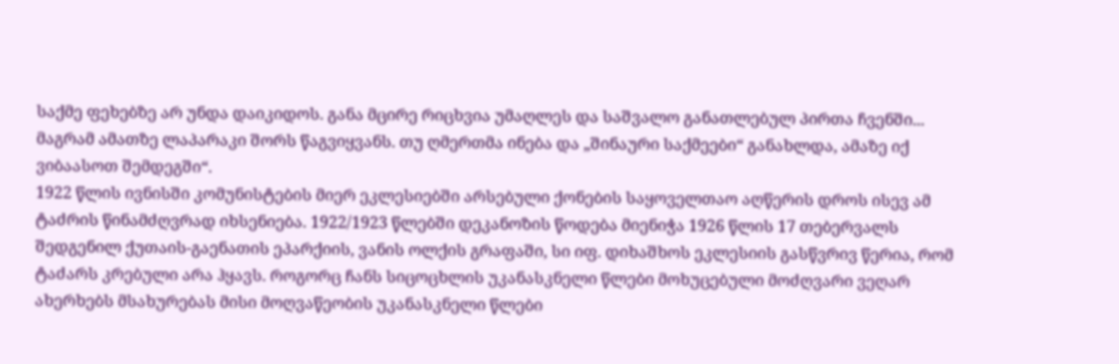საქმე ფეხებზე არ უნდა დაიკიდოს. განა მცირე რიცხვია უმაღლეს და საშვალო განათლებულ პირთა ჩვენში...
მაგრამ ამათზე ლაპარაკი შორს წაგვიყვანს. თუ ღმერთმა ინება და „შინაური საქმეები“ განახლდა, ამაზე იქ ვიბაასოთ შემდეგში“.
1922 წლის ივნისში კომუნისტების მიერ ეკლესიებში არსებული ქონების საყოველთაო აღწერის დროს ისევ ამ ტაძრის წინამძღვრად იხსენიება. 1922/1923 წლებში დეკანოზის წოდება მიენიჭა 1926 წლის 17 თებერვალს შედგენილ ქუთაის-გაენათის ეპარქიის, ვანის ოლქის გრაფაში, სი იფ. დიხაშხოს ეკლესიის გასწვრივ წერია, რომ ტაძარს კრებული არა ჰყავს. როგორც ჩანს სიცოცხლის უკანასკნელი წლები მოხუცებული მოძღვარი ვეღარ ახერხებს მსახურებას მისი მოღვაწეობის უკანასკნელი წლები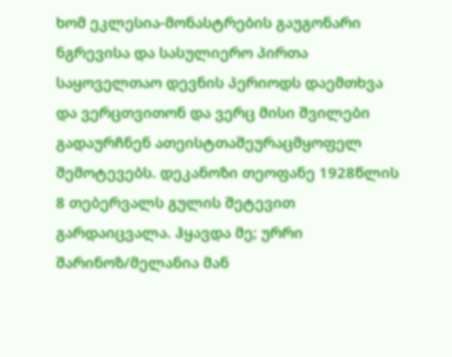ხომ ეკლესია-მონასტრების გაუგონარი ნგრევისა და სასულიერო პირთა საყოველთაო დევნის პერიოდს დაემთხვა და ვერცთვითონ და ვერც მისი შვილები გადაურჩნენ ათეისტთაშეურაცმყოფელ შემოტევებს. დეკანოზი თეოფანე 1928წლის 8 თებერვალს გულის შეტევით გარდაიცვალა. ჰყავდა მე; ურრი შარინოზ/მელანია მან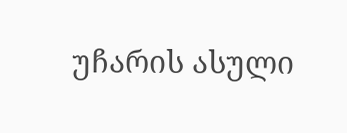უჩარის ასული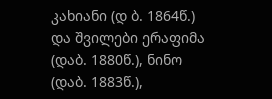კახიანი (დ ბ. 1864წ.) და შვილები ერაფიმა (დაბ. 1880წ.), ნინო (დაბ. 1883წ.),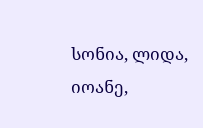სონია, ლიდა, იოანე,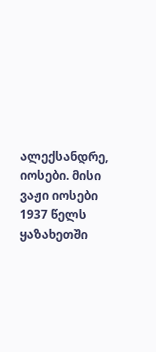ალექსანდრე, იოსები. მისი ვაჟი იოსები 1937 წელს ყაზახეთში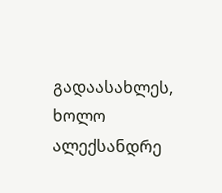გადაასახლეს, ხოლო ალექსანდრე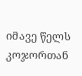იმავე წელს კოჯორთან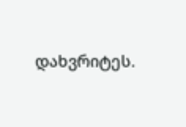დახვრიტეს.